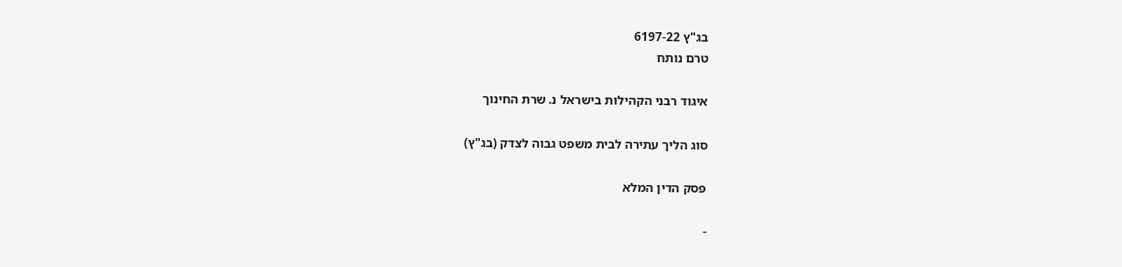בג"ץ 6197-22
טרם נותח

איגוד רבני הקהילות בישראל נ. שרת החינוך

סוג הליך עתירה לבית משפט גבוה לצדק (בג"ץ)

פסק הדין המלא

-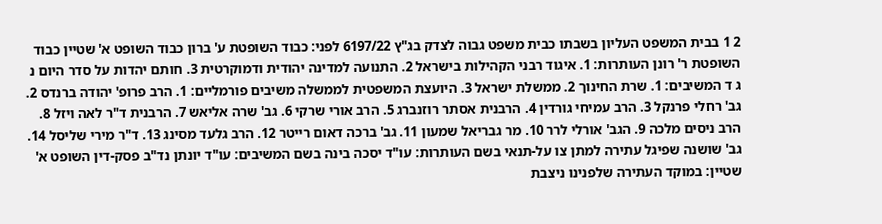2 1 בבית המשפט העליון בשבתו כבית משפט גבוה לצדק בג"ץ 6197/22 לפני: כבוד השופטת ע' ברון כבוד השופט א' שטיין כבוד השופטת ר' רונן העותרות: 1. איגוד רבני הקהילות בישראל 2. התנועה למדינה יהודית ודמוקרטית 3. חותם יהדות על סדר היום נ ג ד המשיבים: 1. שרת החינוך 2. ממשלת ישראל 3. היועצת המשפטית לממשלה משיבים פורמליים: 1. הרב פרופ' יהודה ברנדס 2. גב' רחלי פרנקל 3. הרב עמיחי גורדין 4. הרבנית אסתר רוזנברג 5. הרב אורי שרקי 6. גב' שרה אליאש 7. הרבנית ד"ר לאה ויזל 8. הרב ניסים מלכה 9. הגב' אורלי לרר 10. מר גבריאל שמעון 11. גב' ברכה דאום רייטר 12. הרב גלעד מסינג 13. ד"ר מירי שליסל 14. גב' שושנה שפיגל עתירה למתן צו על-תנאי בשם העותרות: עו"ד יסכה בינה בשם המשיבים: עו"ד יונתן נד"ב פסק-דין השופט א' שטיין: במוקד העתירה שלפנינו ניצבת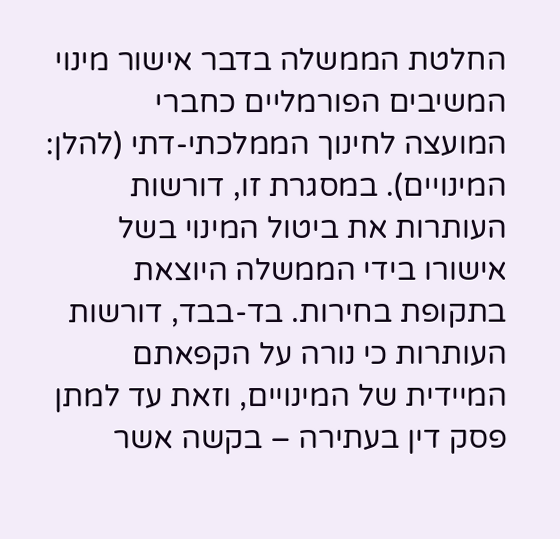החלטת הממשלה בדבר אישור מינוי המשיבים הפורמליים כחברי המועצה לחינוך הממלכתי-דתי (להלן: המינויים). במסגרת זו, דורשות העותרות את ביטול המינוי בשל אישורו בידי הממשלה היוצאת בתקופת בחירות. בד-בבד, דורשות העותרות כי נורה על הקפאתם המיידית של המינויים, וזאת עד למתן פסק דין בעתירה – בקשה אשר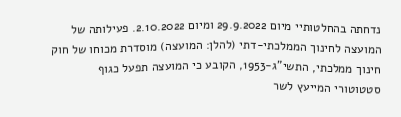נדחתה בהחלטותיי מיום 29.9.2022 ומיום 2.10.2022. פעילותה של המועצה לחינוך הממלכתי-דתי (להלן: המועצה) מוסדרת מכוחו של חוק חינוך ממלכתי, התשי"ג-1953, הקובע כי המועצה תפעל כגוף סטטוטורי המייעץ לשר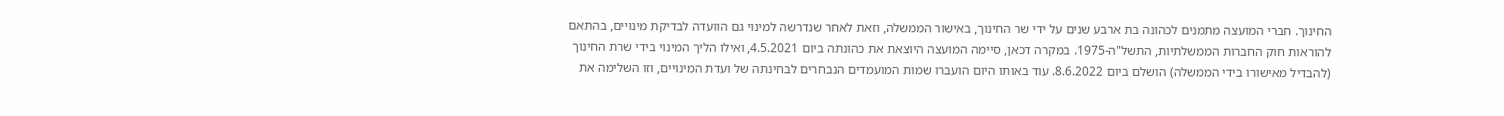החינוך. חברי המועצה מתמנים לכהונה בת ארבע שנים על ידי שר החינוך, באישור הממשלה, וזאת לאחר שנדרשה למינוי גם הוועדה לבדיקת מינויים, בהתאם להוראות חוק החברות הממשלתיות, התשל"ה-1975. במקרה דכאן, סיימה המועצה היוצאת את כהונתה ביום 4.5.2021, ואילו הליך המינוי בידי שרת החינוך (להבדיל מאישורו בידי הממשלה) הושלם ביום 8.6.2022. עוד באותו היום הועברו שמות המועמדים הנבחרים לבחינתה של ועדת המינויים, וזו השלימה את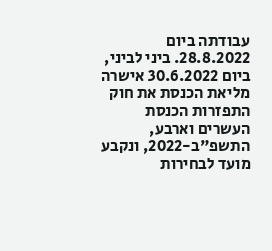עבודתה ביום 28.8.2022. ביני לביני, ביום 30.6.2022 אישרה מליאת הכנסת את חוק התפזרות הכנסת העשרים וארבע, התשפ"ב-2022, ונקבע מועד לבחירות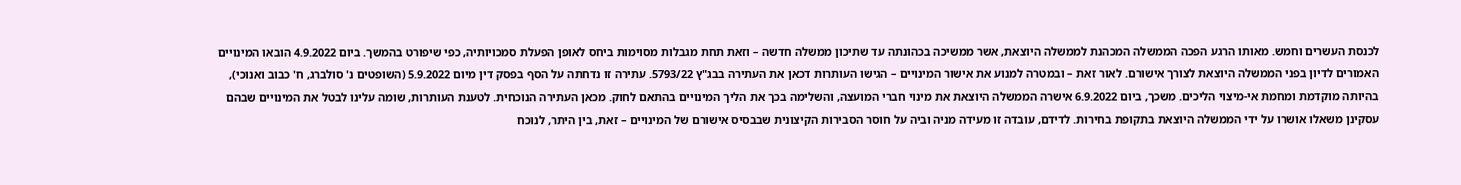לכנסת העשרים וחמש. מאותו הרגע הפכה הממשלה המכהנת לממשלה היוצאת, אשר ממשיכה בכהונתה עד שתיכון ממשלה חדשה – וזאת תחת מגבלות מסוימות ביחס לאופן הפעלת סמכויותיה, כפי שיפורט בהמשך. ביום 4.9.2022 הובאו המינויים האמורים לדיון בפני הממשלה היוצאת לצורך אישורם. לאור זאת – ובמטרה למנוע את אישור המינויים – הגישו העותרות דכאן את העתירה בבג"ץ 5793/22. עתירה זו נדחתה על הסף בפסק דין מיום 5.9.2022 (השופטים נ' סולברג, ח' כבוב ואנוכי), בהיותה מוקדמת ומחמת אי-מיצוי הליכים. משכך, ביום 6.9.2022 אישרה הממשלה היוצאת את מינוי חברי המועצה, והשלימה בכך את הליך המינויים בהתאם לחוק. מכאן העתירה הנוכחית. לטענת העותרות, שומה עלינו לבטל את המינויים שבהם עסקינן משאלו אושרו על ידי הממשלה היוצאת בתקופת בחירות. לדידם, עובדה זו מעידה מניה וביה על חוסר הסבירות הקיצונית שבבסיס אישורם של המינויים – זאת, בין היתר, לנוכח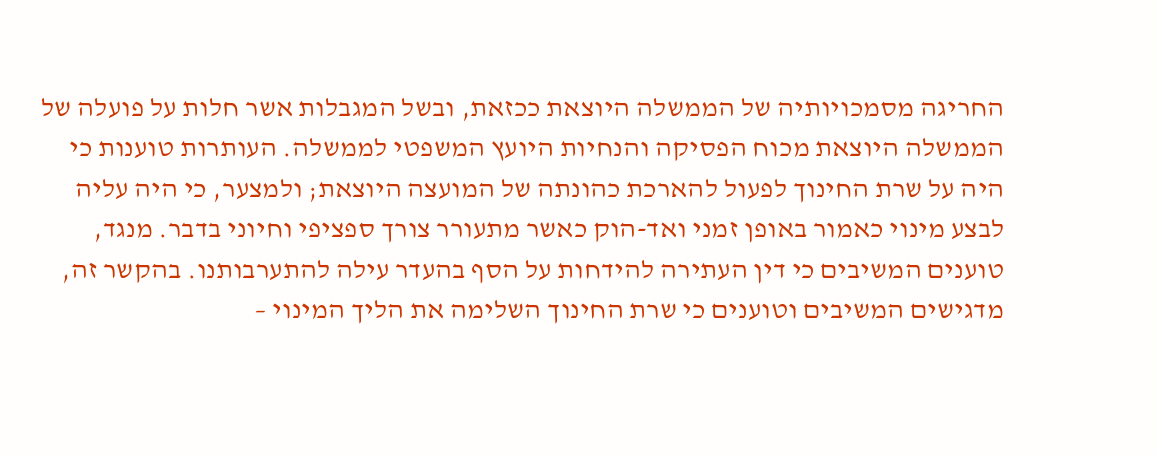החריגה מסמכויותיה של הממשלה היוצאת ככזאת, ובשל המגבלות אשר חלות על פועלה של הממשלה היוצאת מכוח הפסיקה והנחיות היועץ המשפטי לממשלה. העותרות טוענות כי היה על שרת החינוך לפעול להארכת כהונתה של המועצה היוצאת; ולמצער, כי היה עליה לבצע מינוי כאמור באופן זמני ואד-הוק כאשר מתעורר צורך ספציפי וחיוני בדבר. מנגד, טוענים המשיבים כי דין העתירה להידחות על הסף בהעדר עילה להתערבותנו. בהקשר זה, מדגישים המשיבים וטוענים כי שרת החינוך השלימה את הליך המינוי –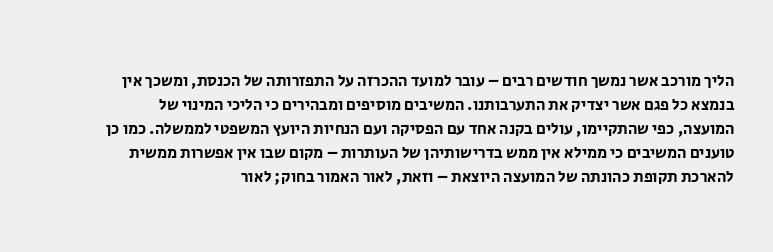הליך מורכב אשר נמשך חודשים רבים – עובר למועד ההכרזה על התפזרותה של הכנסת, ומשכך אין בנמצא כל פגם אשר יצדיק את התערבותנו. המשיבים מוסיפים ומבהירים כי הליכי המינוי של המועצה, כפי שהתקיימו, עולים בקנה אחד עם הפסיקה ועם הנחיות היועץ המשפטי לממשלה. כמו כן טוענים המשיבים כי ממילא אין ממש בדרישותיהן של העותרות – מקום שבו אין אפשרות ממשית להארכת תקופת כהונתה של המועצה היוצאת – וזאת, לאור האמור בחוק; לאור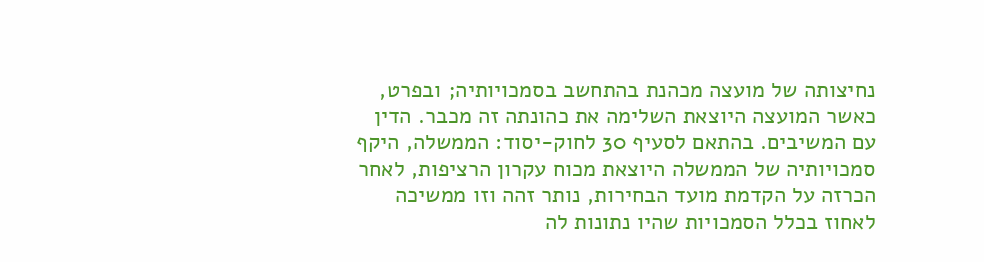נחיצותה של מועצה מכהנת בהתחשב בסמכויותיה; ובפרט, כאשר המועצה היוצאת השלימה את כהונתה זה מכבר. הדין עם המשיבים. בהתאם לסעיף 30 לחוק-יסוד: הממשלה, היקף סמכויותיה של הממשלה היוצאת מכוח עקרון הרציפות, לאחר הכרזה על הקדמת מועד הבחירות, נותר זהה וזו ממשיכה לאחוז בכלל הסמכויות שהיו נתונות לה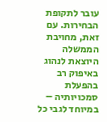עובר לתקופת הבחירות. עם זאת, מחויבת הממשלה היוצאת לנהוג באיפוק רב בהפעלת סמכויותיה – במיוחד לגבי כל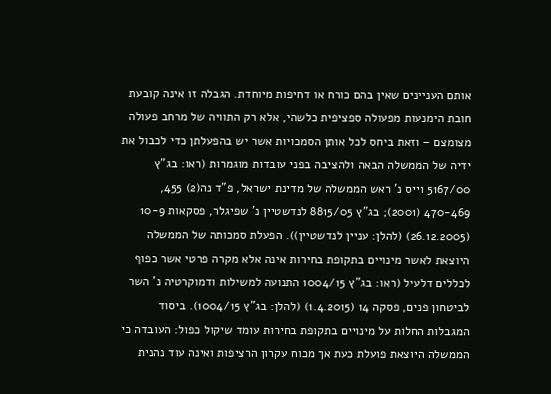אותם העניינים שאין בהם כורח או דחיפות מיוחדת. הגבלה זו אינה קובעת חובת הימנעות מפעולה ספציפית כלשהי, אלא רק התוויה של מרחב פעולה מצומצם – וזאת ביחס לכל אותן הסמכויות אשר יש בהפעלתן כדי לכבול את ידיה של הממשלה הבאה ולהציבה בפני עובדות מוגמרות (ראו: בג"ץ 5167/00 וייס נ' ראש הממשלה של מדינת ישראל, פ"ד נה(2) 455, 470-469 (2001); בג"ץ 8815/05 לנדשטיין נ' שפיגלר, פסקאות 10-9 (26.12.2005) (להלן: עניין לנדשטיין)). הפעלת סמכותה של הממשלה היוצאת לאשר מינויים בתקופת בחירות אינה אלא מקרה פרטי אשר כפוף לכללים דלעיל (ראו: בג"ץ 1004/15 התנועה למשילות ודמוקרטיה נ' השר לביטחון פנים, פסקה 14 (1.4.2015) (להלן: בג"ץ 1004/15). ביסוד המגבלות החלות על מינויים בתקופת בחירות עומד שיקול כפול: העובדה כי הממשלה היוצאת פועלת כעת אך מכוח עקרון הרציפות ואינה עוד נהנית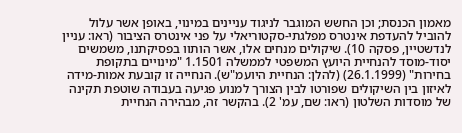מאמון הכנסת; וכן החשש המוגבר לניגוד עניינים במינוי, באופן אשר עלול להוביל להעדפת אינטרס מפלגתי-סקטוריאלי על פני אינטרס הציבור (ראו: עניין לנדשטיין, פסקה 10). שיקולים מנחים אלו, אשר הותוו בפסיקתנו, משמשים יסוד-מוסד להנחיית היועץ המשפטי לממשלה 1.1501 "מינויים בתקופת בחירות" (26.1.1999) (להלן: הנחיית היועמ"ש). הנחייה זו קובעת אמות-מידה לאיזון בין השיקולים שפורטו לבין הצורך למנוע פגיעה בעבודה שוטפת תקינה של מוסדות השלטון (ראו: שם, עמ' 2). בהקשר זה, מבהירה הנחיית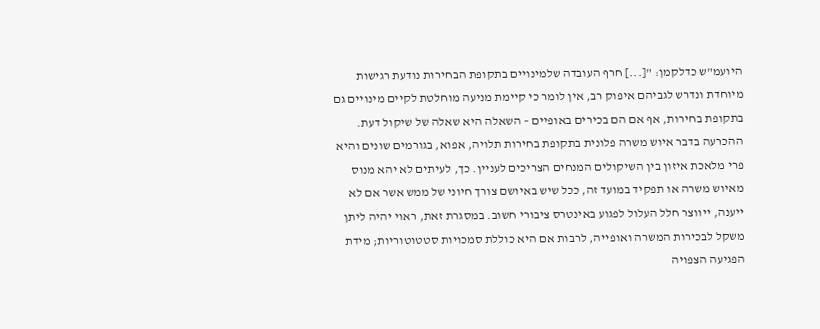היועמ"ש כדלקמן: "[...] חרף העובדה שלמינויים בתקופת הבחירות נודעת רגישות מיוחדת ונדרש לגביהם איפוק רב, אין לומר כי קיימת מניעה מוחלטת לקיים מינויים גם בתקופת בחירות, אף אם הם בכירים באופיים – השאלה היא שאלה של שיקול דעת. ההכרעה בדבר איוש משרה פלונית בתקופת בחירות תלויה, אפוא, בגורמים שונים והיא פרי מלאכת איזון בין השיקולים המנחים הצריכים לעניין. כך, לעיתים לא יהא מנוס מאיוש משרה או תפקיד במועד זה, ככל שיש באיושם צורך חיוני של ממש אשר אם לא ייענה, ייווצר חלל העלול לפגוע באינטרס ציבורי חשוב. במסגרת זאת, ראוי יהיה ליתן משקל לבכירות המשרה ואופייה, לרבות אם היא כוללת סמכויות סטטוטוריות; מידת הפגיעה הצפויה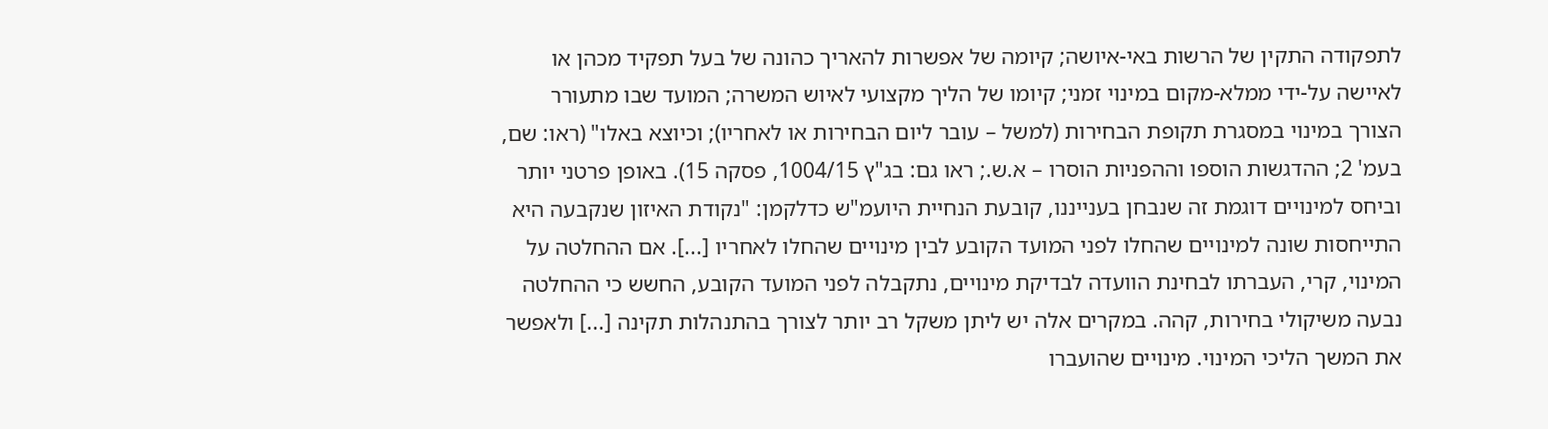לתפקודה התקין של הרשות באי-איושה; קיומה של אפשרות להאריך כהונה של בעל תפקיד מכהן או לאיישה על-ידי ממלא-מקום במינוי זמני; קיומו של הליך מקצועי לאיוש המשרה; המועד שבו מתעורר הצורך במינוי במסגרת תקופת הבחירות (למשל – עובר ליום הבחירות או לאחריו); וכיוצא באלו" (ראו: שם, בעמ' 2; ההדגשות הוספו וההפניות הוסרו – א.ש.; ראו גם: בג"ץ 1004/15, פסקה 15). באופן פרטני יותר וביחס למינויים דוגמת זה שנבחן בענייננו, קובעת הנחיית היועמ"ש כדלקמן: "נקודת האיזון שנקבעה היא התייחסות שונה למינויים שהחלו לפני המועד הקובע לבין מינויים שהחלו לאחריו [...]. אם ההחלטה על המינוי, קרי, העברתו לבחינת הוועדה לבדיקת מינויים, נתקבלה לפני המועד הקובע, החשש כי ההחלטה נבעה משיקולי בחירות, קהה. במקרים אלה יש ליתן משקל רב יותר לצורך בהתנהלות תקינה [...] ולאפשר את המשך הליכי המינוי. מינויים שהועברו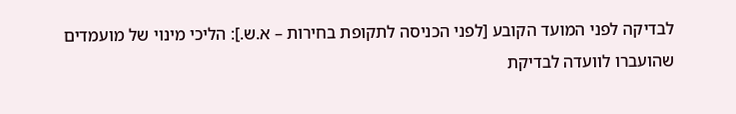לבדיקה לפני המועד הקובע [לפני הכניסה לתקופת בחירות – א.ש.]: הליכי מינוי של מועמדים שהועברו לוועדה לבדיקת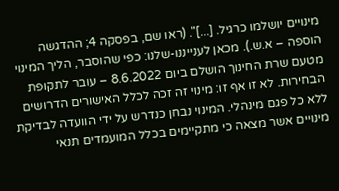מינויים יושלמו כרגיל. [...]". (ראו שם, בפסקה 4; ההדגשה הוספה – א.ש.). מכאן לענייננו-שלנו: כפי שהוסבר, הליך המינוי מטעם שרת החינוך הושלם ביום 8.6.2022 – עובר לתקופת הבחירות. לא זו אף זו: מינוי זה זכה לכלל האישורים הדרושים ללא כל פגם מינהלי. המינוי נבחן כנדרש על ידי הוועדה לבדיקת מינויים אשר מצאה כי מתקיימים בכלל המועמדים תנאי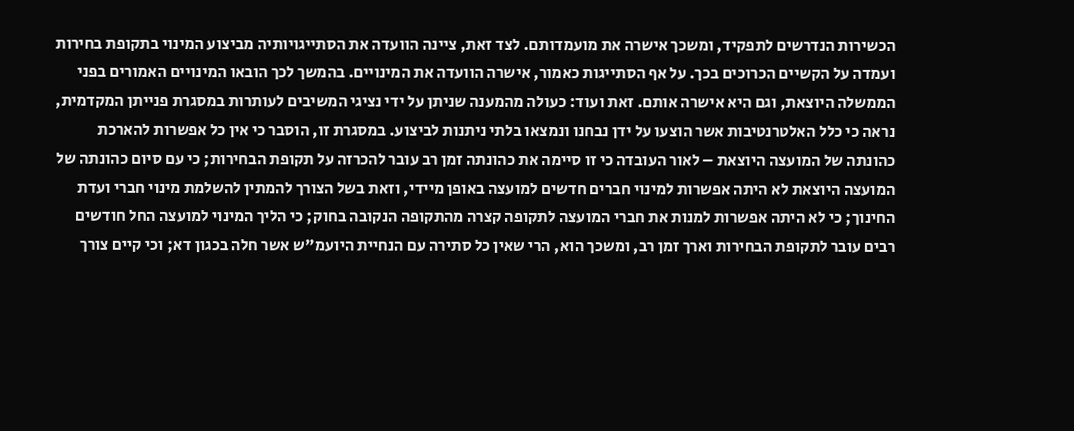הכשירות הנדרשים לתפקיד, ומשכך אישרה את מועמדותם. לצד זאת, ציינה הוועדה את הסתייגויותיה מביצוע המינוי בתקופת בחירות ועמדה על הקשיים הכרוכים בכך. על אף הסתייגות כאמור, אישרה הוועדה את המינויים. בהמשך לכך הובאו המינויים האמורים בפני הממשלה היוצאת, וגם היא אישרה אותם. זאת ועוד: כעולה מהמענה שניתן על ידי נציגי המשיבים לעותרות במסגרת פנייתן המקדמית, נראה כי כלל האלטרנטיבות אשר הוצעו על ידן נבחנו ונמצאו בלתי ניתנות לביצוע. במסגרת זו, הוסבר כי אין כל אפשרות להארכת כהונתה של המועצה היוצאת – לאור העובדה כי זו סיימה את כהונתה זמן רב עובר להכרזה על תקופת הבחירות; כי עם סיום כהונתה של המועצה היוצאת לא היתה אפשרות למינוי חברים חדשים למועצה באופן מיידי, וזאת בשל הצורך להמתין להשלמת מינוי חברי ועדת החינוך; כי לא היתה אפשרות למנות את חברי המועצה לתקופה קצרה מהתקופה הנקובה בחוק; כי הליך המינוי למועצה החל חודשים רבים עובר לתקופת הבחירות וארך זמן רב, ומשכך הוא, הרי שאין כל סתירה עם הנחיית היועמ"ש אשר חלה בכגון דא; וכי קיים צורך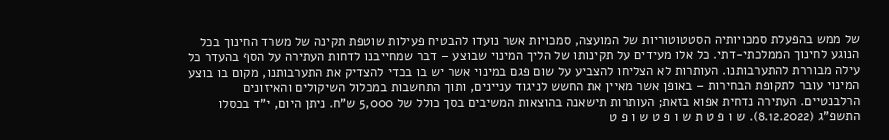של ממש בהפעלת סמכויותיה הסטטוטוריות של המועצה, סמכויות אשר נועדו להבטיח פעילות שוטפת תקינה של משרד החינוך בכל הנוגע לחינוך הממלכתי-דתי. כל אלו מעידים על תקינותו של הליך המינוי שבוצע – דבר שמחייבנו לדחות העתירה על הסף בהעדר כל עילה מבוררת להתערבותנו. העותרות לא הצליחו להצביע על שום פגם במינוי אשר יש בו בכדי להצדיק את התערבותנו, מקום בו בוצע המינוי עובר לתקופת הבחירות – באופן אשר מאיין את החשש לניגוד עניינים, ותוך התחשבות במכלול השיקולים והאיזונים הרלבנטיים. העתירה נדחית אפוא בזאת; העותרות תישאנה בהוצאות המשיבים בסך כולל של 5,000 ש"ח. ניתן היום, י"ד בכסלו התשפ"ג (8.12.2022). ש ו פ ט ת ש ו פ ט ש ו פ ט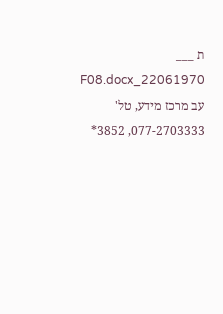ת ___ 22061970_F08.docx עב מרכז מידע, טל' 077-2703333, 3852*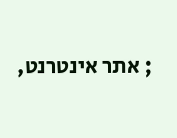; אתר אינטרנט,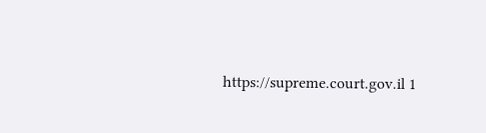https://supreme.court.gov.il 1